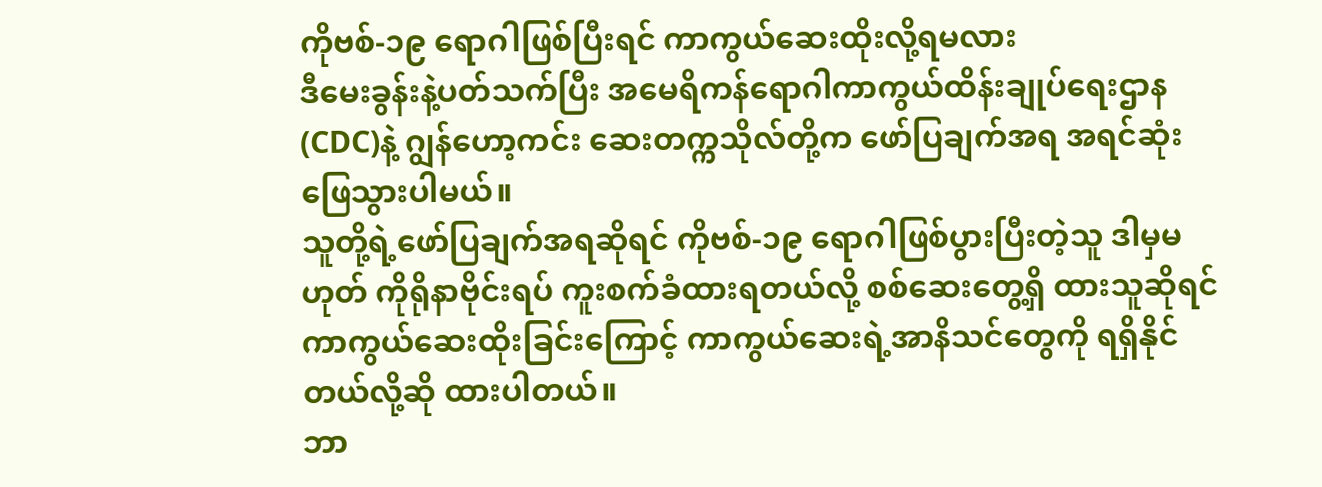ကိုဗစ်-၁၉ ရောဂါဖြစ်ပြီးရင် ကာကွယ်ဆေးထိုးလို့ရမလား
ဒီမေးခွန်းနဲ့ပတ်သက်ပြီး အမေရိကန်ရောဂါကာကွယ်ထိန်းချုပ်ရေးဌာန(CDC)နဲ့ ဂျွန်ဟော့ကင်း ဆေးတက္ကသိုလ်တို့က ဖော်ပြချက်အရ အရင်ဆုံးဖြေသွားပါမယ်။
သူတို့ရဲ့ဖော်ပြချက်အရဆိုရင် ကိုဗစ်-၁၉ ရောဂါဖြစ်ပွားပြီးတဲ့သူ ဒါမှမဟုတ် ကိုရိုနာဗိုင်းရပ် ကူးစက်ခံထားရတယ်လို့ စစ်ဆေးတွေ့ရှိ ထားသူဆိုရင် ကာကွယ်ဆေးထိုးခြင်းကြောင့် ကာကွယ်ဆေးရဲ့အာနိသင်တွေကို ရရှိနိုင်တယ်လို့ဆို ထားပါတယ်။
ဘာ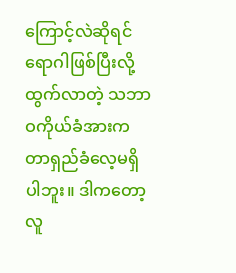ကြောင့်လဲဆိုရင် ရောဂါဖြစ်ပြီးလို့ထွက်လာတဲ့ သဘာဝကိုယ်ခံအားက တာရှည်ခံလေ့မရှိပါဘူး။ ဒါကတော့ လူ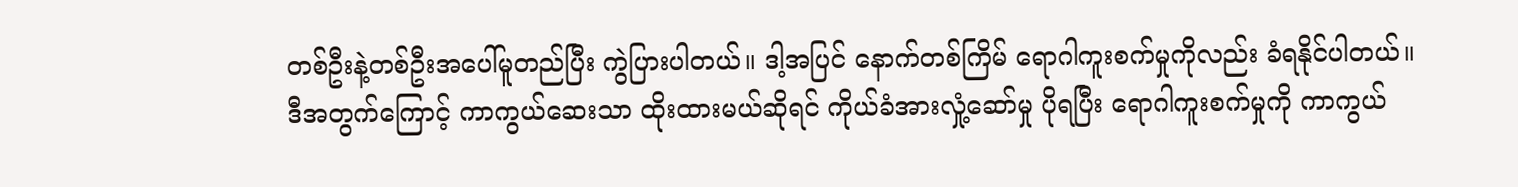တစ်ဦးနဲ့တစ်ဦးအပေါ်မူတည်ပြီး ကွဲပြားပါတယ်။ ဒါ့အပြင် နောက်တစ်ကြိမ် ရောဂါကူးစက်မှုကိုလည်း ခံရနိုင်ပါတယ်။
ဒီအတွက်ကြောင့် ကာကွယ်ဆေးသာ ထိုးထားမယ်ဆိုရင် ကိုယ်ခံအားလှုံ့ဆော်မှု ပိုရပြီး ရောဂါကူးစက်မှုကို ကာကွယ်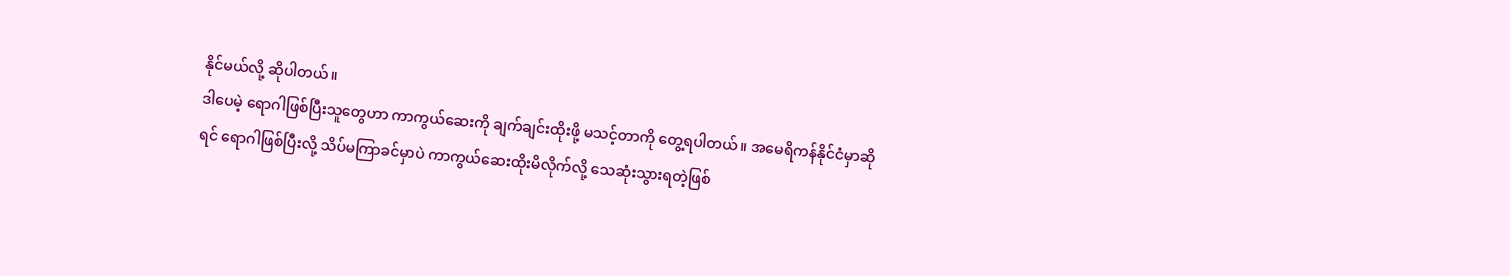နိုင်မယ်လို့ ဆိုပါတယ်။
ဒါပေမဲ့ ရောဂါဖြစ်ပြီးသူတွေဟာ ကာကွယ်ဆေးကို ချက်ချင်းထိုးဖို့ မသင့်တာကို တွေ့ရပါတယ်။ အမေရိကန်နိုင်ငံမှာဆိုရင် ရောဂါဖြစ်ပြီးလို့ သိပ်မကြာခင်မှာပဲ ကာကွယ်ဆေးထိုးမိလိုက်လို့ သေဆုံးသွားရတဲ့ဖြစ်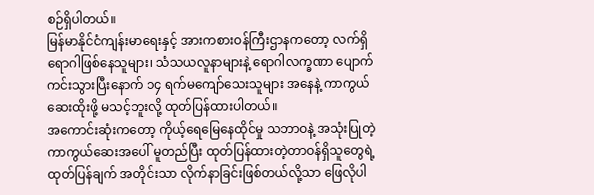စဉ်ရှိပါတယ်။
မြန်မာနိုင်ငံကျန်းမာရေးနှင့် အားကစားဝန်ကြီးဌာနကတော့ လက်ရှိရောဂါဖြစ်နေသူများ၊ သံသယလူနာများနဲ့ ရောဂါလက္ခဏာ ပျောက်ကင်းသွားပြီးနောက် ၁၄ ရက်မကျော်သေးသူများ အနေနဲ့ ကာကွယ်ဆေးထိုးဖို့ မသင့်ဘူးလို့ ထုတ်ပြန်ထားပါတယ်။
အကောင်းဆုံးကတော့ ကိုယ့်ရေမြေနေထိုင်မှု သဘာဝနဲ့ အသုံးပြုတဲ့ ကာကွယ်ဆေးအပေါ် မူတည်ပြီး ထုတ်ပြန်ထားတဲ့တာဝန်ရှိသူတွေရဲ့ ထုတ်ပြန်ချက် အတိုင်းသာ လိုက်နာခြင်းဖြစ်တယ်လို့သာ ဖြေလိုပါ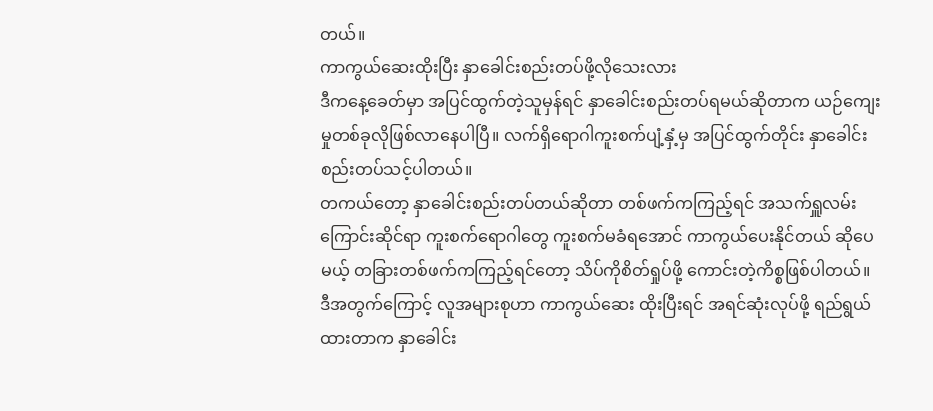တယ်။
ကာကွယ်ဆေးထိုးပြီး နှာခေါင်းစည်းတပ်ဖို့လိုသေးလား
ဒီကနေ့ခေတ်မှာ အပြင်ထွက်တဲ့သူမှန်ရင် နှာခေါင်းစည်းတပ်ရမယ်ဆိုတာက ယဉ်ကျေးမှုတစ်ခုလိုဖြစ်လာနေပါပြီ။ လက်ရှိရောဂါကူးစက်ပျံ့နှံ့မှ အပြင်ထွက်တိုင်း နှာခေါင်းစည်းတပ်သင့်ပါတယ်။
တကယ်တော့ နှာခေါင်းစည်းတပ်တယ်ဆိုတာ တစ်ဖက်ကကြည့်ရင် အသက်ရှူလမ်းကြောင်းဆိုင်ရာ ကူးစက်ရောဂါတွေ ကူးစက်မခံရအောင် ကာကွယ်ပေးနိုင်တယ် ဆိုပေမယ့် တခြားတစ်ဖက်ကကြည့်ရင်တော့ သိပ်ကိုစိတ်ရှုပ်ဖို့ ကောင်းတဲ့ကိစ္စဖြစ်ပါတယ်။
ဒီအတွက်ကြောင့် လူအများစုဟာ ကာကွယ်ဆေး ထိုးပြီးရင် အရင်ဆုံးလုပ်ဖို့ ရည်ရွယ်ထားတာက နှာခေါင်း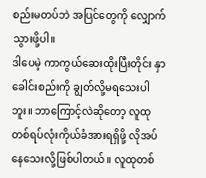စည်းမတပ်ဘဲ အပြင်တွေကို လျှောက်သွားဖို့ပါ။
ဒါပေမဲ့ ကာကွယ်ဆေးထိုးပြီးတိုင်း နှာခေါင်းစည်းကို ချွတ်လို့မရသေးပါဘူး။ ဘာကြောင့်လဲဆိုတော့ လူထုတစ်ရပ်လုံးကိုယ်ခံအားရရှိဖို့ လိုအပ်နေသေးလို့ဖြစ်ပါတယ်။ လူထုတစ်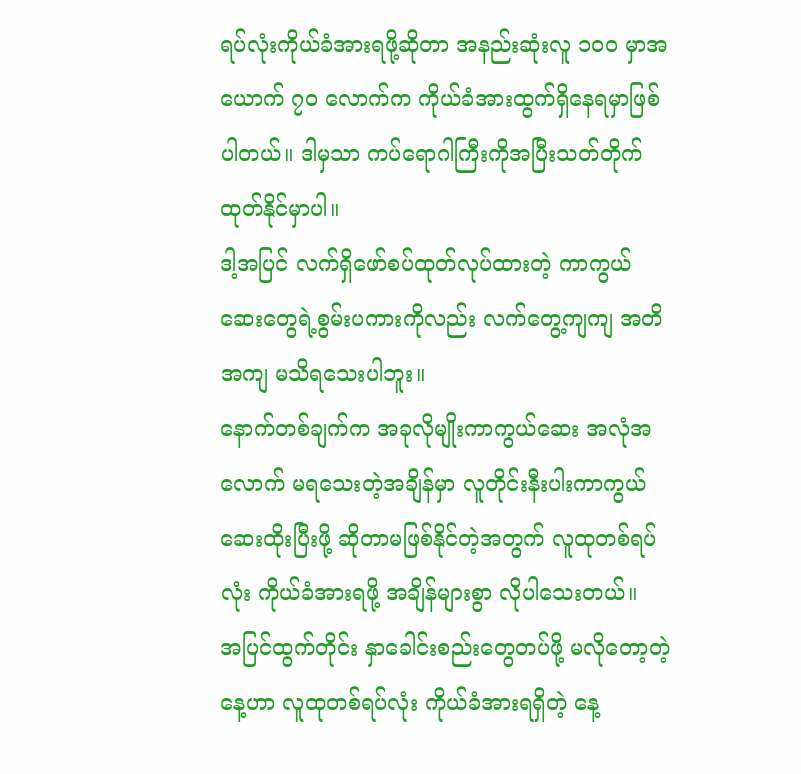ရပ်လုံးကိုယ်ခံအားရဖို့ဆိုတာ အနည်းဆုံးလူ ၁၀၀ မှာအယောက် ၇၀ လောက်က ကိုယ်ခံအားထွက်ရှိနေရမှာဖြစ်ပါတယ်။ ဒါမှသာ ကပ်ရောဂါကြီးကိုအပြီးသတ်တိုက်ထုတ်နိုင်မှာပါ။
ဒါ့အပြင် လက်ရှိဖော်စပ်ထုတ်လုပ်ထားတဲ့ ကာကွယ်ဆေးတွေရဲ့စွမ်းပကားကိုလည်း လက်တွေ့ကျကျ အတိအကျ မသိရသေးပါဘူး။
နောက်တစ်ချက်က အခုလိုမျိုးကာကွယ်ဆေး အလုံအလောက် မရသေးတဲ့အချိန်မှာ လူတိုင်းနီးပါးကာကွယ် ဆေးထိုးပြီးဖို့ ဆိုတာမဖြစ်နိုင်တဲ့အတွက် လူထုတစ်ရပ်လုံး ကိုယ်ခံအားရဖို့ အချိန်များစွာ လိုပါသေးတယ်။
အပြင်ထွက်တိုင်း နှာခေါင်းစည်းတွေတပ်ဖို့ မလိုတော့တဲ့နေ့ဟာ လူထုတစ်ရပ်လုံး ကိုယ်ခံအားရရှိတဲ့ နေ့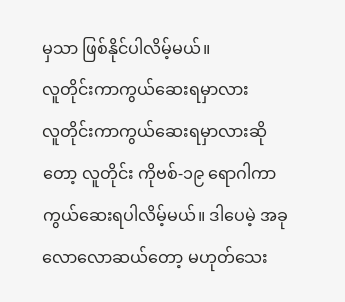မှသာ ဖြစ်နိုင်ပါလိမ့်မယ်။
လူတိုင်းကာကွယ်ဆေးရမှာလား
လူတိုင်းကာကွယ်ဆေးရမှာလားဆိုတော့ လူတိုင်း ကိုဗစ်-၁၉ ရောဂါကာကွယ်ဆေးရပါလိမ့်မယ်။ ဒါပေမဲ့ အခုလောလောဆယ်တော့ မဟုတ်သေး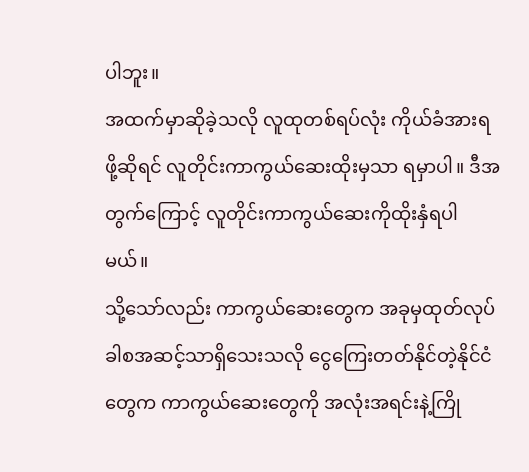ပါဘူး။
အထက်မှာဆိုခဲ့သလို လူထုတစ်ရပ်လုံး ကိုယ်ခံအားရဖို့ဆိုရင် လူတိုင်းကာကွယ်ဆေးထိုးမှသာ ရမှာပါ။ ဒီအတွက်ကြောင့် လူတိုင်းကာကွယ်ဆေးကိုထိုးနှံရပါမယ်။
သို့သော်လည်း ကာကွယ်ဆေးတွေက အခုမှထုတ်လုပ်ခါစအဆင့်သာရှိသေးသလို ငွေကြေးတတ်နိုင်တဲ့နိုင်ငံတွေက ကာကွယ်ဆေးတွေကို အလုံးအရင်းနဲ့ကြို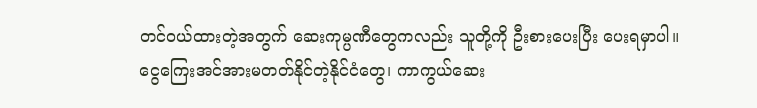တင်ဝယ်ထားတဲ့အတွက် ဆေးကုမ္ပဏီတွေကလည်း သူတို့ကို ဦးစားပေးပြီး ပေးရမှာပါ။
ငွေကြေးအင်အားမတတ်နိုင်တဲ့နိုင်ငံတွေ၊ ကာကွယ်ဆေး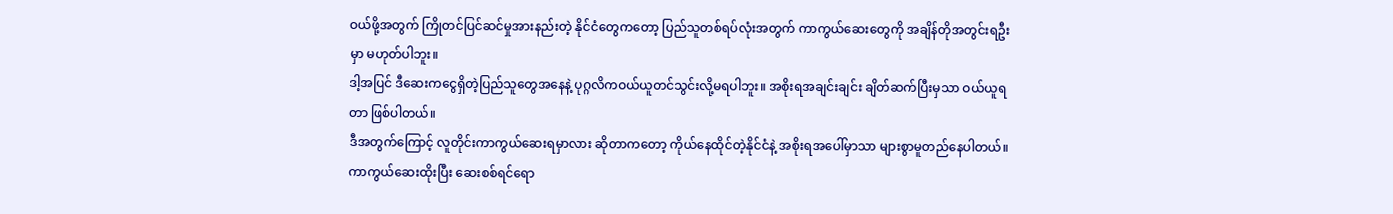ဝယ်ဖို့အတွက် ကြိုတင်ပြင်ဆင်မှုအားနည်းတဲ့ နိုင်ငံတွေကတော့ ပြည်သူတစ်ရပ်လုံးအတွက် ကာကွယ်ဆေးတွေကို အချိန်တိုအတွင်းရဦးမှာ မဟုတ်ပါဘူး။
ဒါ့အပြင် ဒီဆေးကငွေရှိတဲ့ပြည်သူတွေအနေနဲ့ ပုဂ္ဂလိကဝယ်ယူတင်သွင်းလို့မရပါဘူး။ အစိုးရအချင်းချင်း ချိတ်ဆက်ပြီးမှသာ ဝယ်ယူရတာ ဖြစ်ပါတယ်။
ဒီအတွက်ကြောင့် လူတိုင်းကာကွယ်ဆေးရမှာလား ဆိုတာကတော့ ကိုယ်နေထိုင်တဲ့နိုင်ငံနဲ့ အစိုးရအပေါ်မှာသာ များစွာမူတည်နေပါတယ်။
ကာကွယ်ဆေးထိုးပြီး ဆေးစစ်ရင်ရော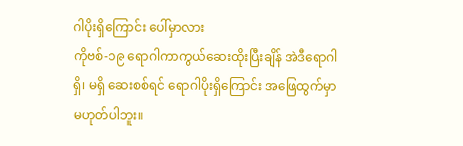ဂါပိုးရှိကြောင်း ပေါ်မှာလား
ကိုဗစ်-၁၉ ရောဂါကာကွယ်ဆေးထိုးပြီးချိန် အဲဒီရောဂါရှိ၊ မရှိ ဆေးစစ်ရင် ရောဂါပိုးရှိကြောင်း အဖြေထွက်မှာ မဟုတ်ပါဘူး။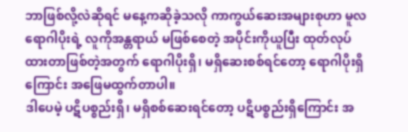ဘာဖြစ်လို့လဲဆိုရင် မနေ့ကဆိုခဲ့သလို ကာကွယ်ဆေးအများစုဟာ မူလရောဂါပိုးရဲ့ လူကိုအန္တရာယ် မဖြစ်စေတဲ့ အပိုင်းကိုယူပြီး ထုတ်လုပ်ထားတာဖြစ်တဲ့အတွက် ရောဂါပိုးရှိ၊ မရှိဆေးစစ်ရင်တော့ ရောဂါပိုးရှိကြောင်း အဖြေမထွက်တာပါ။
ဒါပေမဲ့ ပဋိပစ္စည်းရှိ၊ မရှိစစ်ဆေးရင်တော့ ပဋိပစ္စည်းရှိကြောင်း အ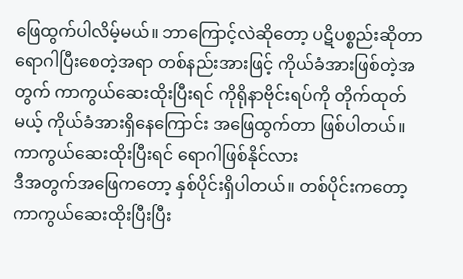ဖြေထွက်ပါလိမ့်မယ်။ ဘာကြောင့်လဲဆိုတော့ ပဋိပစ္စည်းဆိုတာ ရောဂါပြီးစေတဲ့အရာ တစ်နည်းအားဖြင့် ကိုယ်ခံအားဖြစ်တဲ့အတွက် ကာကွယ်ဆေးထိုးပြီးရင် ကိုရိုနာဗိုင်းရပ်ကို တိုက်ထုတ်မယ့် ကိုယ်ခံအားရှိနေကြောင်း အဖြေထွက်တာ ဖြစ်ပါတယ်။
ကာကွယ်ဆေးထိုးပြီးရင် ရောဂါဖြစ်နိုင်လား
ဒီအတွက်အဖြေကတော့ နှစ်ပိုင်းရှိပါတယ်။ တစ်ပိုင်းကတော့ ကာကွယ်ဆေးထိုးပြီးပြီး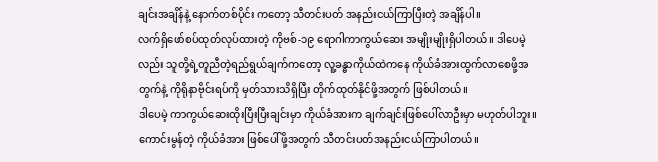ချင်းအချိန်နဲ့ နောက်တစ်ပိုင်း ကတော့ သီတင်းပတ် အနည်းငယ်ကြာပြီးတဲ့ အချိန်ပါ။
လက်ရှိဖော်စပ်ထုတ်လုပ်ထားတဲ့ ကိုဗစ်-၁၉ ရောဂါကာကွယ်ဆေး အမျိုးမျိုးရှိပါတယ်။ ဒါပေမဲ့လည်း သူတို့ရဲ့တူညီတဲ့ရည်ရွယ်ချက်ကတော့ လူ့ခန္ဓာကိုယ်ထဲကနေ ကိုယ်ခံအားထွက်လာစေဖို့အတွက်နဲ့ ကိုရိုနာဗိုင်းရပ်ကို မှတ်သားသိရှိပြီး တိုက်ထုတ်နိုင်ဖို့အတွက် ဖြစ်ပါတယ်။
ဒါပေမဲ့ ကာကွယ်ဆေးထိုးပြီးပြီးချင်းမှာ ကိုယ်ခံအားက ချက်ချင်းဖြစ်ပေါ်လာဦးမှာ မဟုတ်ပါဘူး။ ကောင်းမွန်တဲ့ ကိုယ်ခံအား ဖြစ်ပေါ်ဖို့အတွက် သီတင်းပတ်အနည်းငယ်ကြာပါတယ်။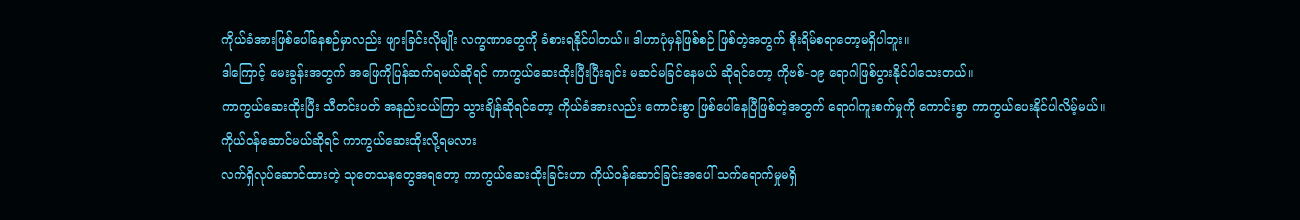ကိုယ်ခံအားဖြစ်ပေါ်နေစဉ်မှာလည်း ဖျားခြင်းလိုမျိုး လက္ခဏာတွေကို ခံစားရနိုင်ပါတယ်။ ဒါဟာပုံမှန်ဖြစ်စဉ် ဖြစ်တဲ့အတွက် စိုးရိမ်စရာတော့မရှိပါဘူး။
ဒါကြောင့် မေးခွန်းအတွက် အဖြေကိုပြန်ဆက်ရမယ်ဆိုရင် ကာကွယ်ဆေးထိုးပြီးပြီးချင်း မဆင်မခြင်နေမယ် ဆိုရင်တော့ ကိုဗစ်-၁၉ ရောဂါဖြစ်ပွားနိုင်ပါသေးတယ်။
ကာကွယ်ဆေးထိုးပြီး သီတင်းပတ် အနည်းငယ်ကြာ သွားချိန်ဆိုရင်တော့ ကိုယ်ခံအားလည်း ကောင်းစွာ ဖြစ်ပေါ်နေပြီဖြစ်တဲ့အတွက် ရောဂါကူးစက်မှုကို ကောင်းစွာ ကာကွယ်ပေးနိုင်ပါလိမ့်မယ်။
ကိုယ်ဝန်ဆောင်မယ်ဆိုရင် ကာကွယ်ဆေးထိုးလို့ရမလား
လက်ရှိလုပ်ဆောင်ထားတဲ့ သုတေသနတွေအရတော့ ကာကွယ်ဆေးထိုးခြင်းဟာ ကိုယ်ဝန်ဆောင်ခြင်းအပေါ် သက်ရောက်မှုမရှိ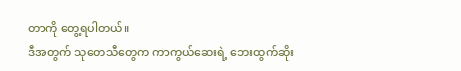တာကို တွေ့ရပါတယ်။
ဒီအတွက် သုတေသီတွေက ကာကွယ်ဆေးရဲ့ ဘေးထွက်ဆိုး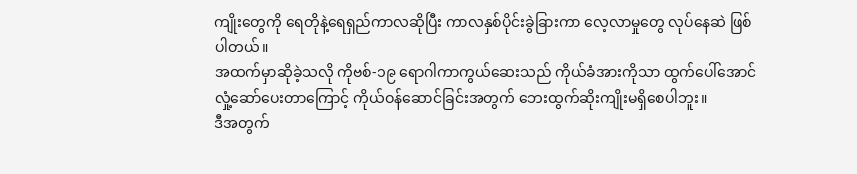ကျိုးတွေကို ရေတိုနဲ့ရေရှည်ကာလဆိုပြီး ကာလနှစ်ပိုင်းခွဲခြားကာ လေ့လာမှုတွေ လုပ်နေဆဲ ဖြစ်ပါတယ်။
အထက်မှာဆိုခဲ့သလို ကိုဗစ်-၁၉ ရောဂါကာကွယ်ဆေးသည် ကိုယ်ခံအားကိုသာ ထွက်ပေါ်အောင် လှုံ့ဆော်ပေးတာကြောင့် ကိုယ်ဝန်ဆောင်ခြင်းအတွက် ဘေးထွက်ဆိုးကျိုးမရှိစေပါဘူး။
ဒီအတွက်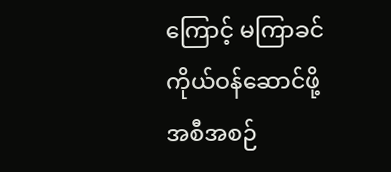ကြောင့် မကြာခင်ကိုယ်ဝန်ဆောင်ဖို့ အစီအစဉ်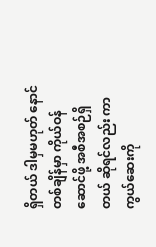ရှိတယ် ဒါမှမဟုတ် နောင်တစ်ချိန်မှာ ကိုယ်ဝန်ဆောင်ဖို့ အစီအစဉ်ရှိတယ် ဆိုရင်လည်း ကာကွယ်ဆေးကို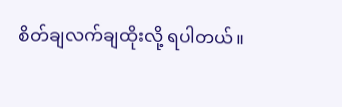စိတ်ချလက်ချထိုးလို့ ရပါတယ်။